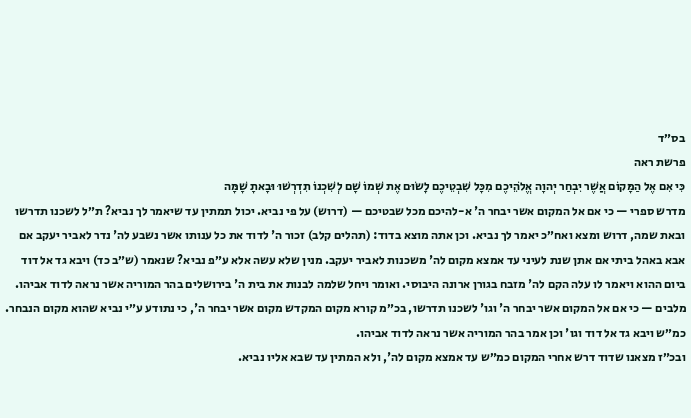בס״ד
פרשת ראה
כִּי אִם אֶל הַמָּקוֹם אֲשֶׁר יִבְחַר יְהוָה אֱלֹהֵיכֶם מִכָּל שִׁבְטֵיכֶם לָשׂוּם אֶת שְׁמוֹ שָׁם לְשִׁכְנוֹ תִדְרְשׁוּ וּבָאתָ שָׁמָּה
מדרש ספרי — כי אם אל המקום אשר יבחר ה' א-להיכם מכל שבטיכם — (דרוש) על פי נביא. יכול תמתין עד שיאמר לך נביא? ת״ל לשכנו תדרשו ובאת שמה, דרוש ומצא ואח״כ יאמר לך נביא. וכן אתה מוצא בדוד: (תהלים קלב) זכור ה' לדוד את כל ענותו אשר נשבע לה' נדר לאביר יעקב אם אבא באהל ביתי אם אתן שנת לעיני עד אמצא מקום לה' משכנות לאביר יעקב. מנין שלא עשה אלא ע״פ נביא? שנאמר (ש״ב כד) ויבא גד אל דוד ביום ההוא ויאמר לו עלה הקם לה' מזבח בגורן ארונה היבוסי. ואומר ויחל שלמה לבנות את בית ה' בירושלים בהר המוריה אשר נראה לדוד אביהו.
מלבים — כי אם אל המקום אשר יבחר ה' וגו' לשכנו תדרשו, בכ״מ קורא מקום המקדש מקום אשר יבחר ה', כי נתודע ע״י נביא שהוא מקום הנבחר. כמ״ש ויבא גד אל דוד וגו' וכן אמר בהר המוריה אשר נראה לדוד אביהו.
ובכ״ז מצאנו שדוד דרש אחרי המקום כמ״ש עד אמצא מקום לה', ולא המתין עד שבא אליו נביא.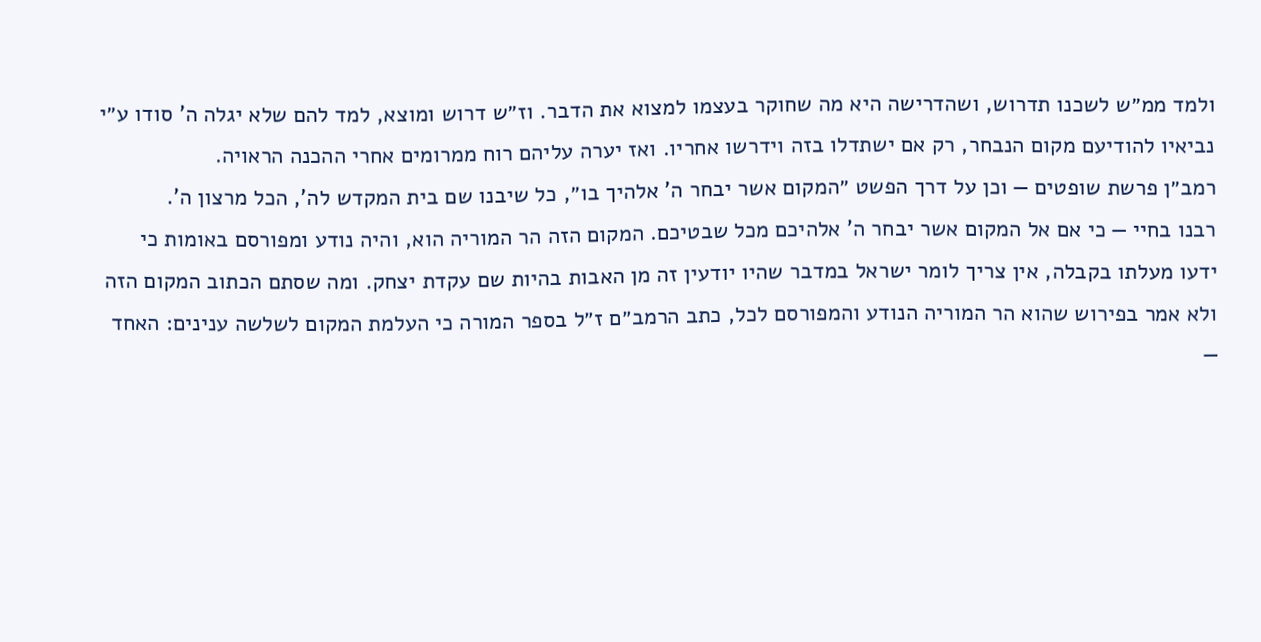ולמד ממ״ש לשכנו תדרוש, ושהדרישה היא מה שחוקר בעצמו למצוא את הדבר. וז״ש דרוש ומוצא, למד להם שלא יגלה ה' סודו ע״י נביאיו להודיעם מקום הנבחר, רק אם ישתדלו בזה וידרשו אחריו. ואז יערה עליהם רוח ממרומים אחרי ההכנה הראויה.
רמב״ן פרשת שופטים — וכן על דרך הפשט ״המקום אשר יבחר ה' אלהיך בו״, כל שיבנו שם בית המקדש לה', הכל מרצון ה'.
רבנו בחיי — כי אם אל המקום אשר יבחר ה' אלהיכם מכל שבטיכם. המקום הזה הר המוריה הוא, והיה נודע ומפורסם באומות כי ידעו מעלתו בקבלה, אין צריך לומר ישראל במדבר שהיו יודעין זה מן האבות בהיות שם עקדת יצחק. ומה שסתם הכתוב המקום הזה ולא אמר בפירוש שהוא הר המוריה הנודע והמפורסם לכל, כתב הרמב״ם ז״ל בספר המורה כי העלמת המקום לשלשה ענינים: האחד —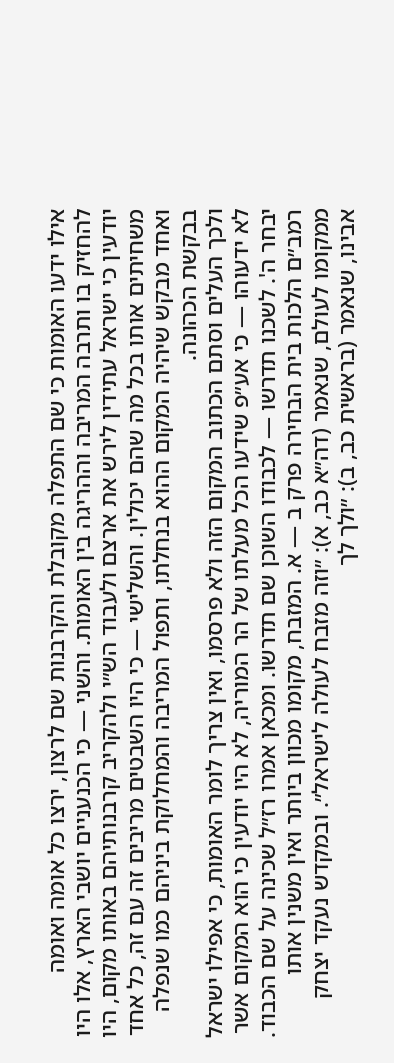אילו ידעו האומות כי שם התפלה מקובלת והקרבנות שם לרצון, ירצו כל אומה ואומה להחזיק בו ותרבה המריבה וההריגה בין האומות. והשני — כי הכנעניים יושבי הארץ, אלו היו יודעין כי ישראל עתידין לירש את ארצם ולעבוד הש״י ולהקריב קרבנותיהם באותו מקום, היו משחיתים אותו בכל מה שהם יכולין. והשלישי — כי היו השבטים מריבים זה עם זה, כל אחד ואחד מבקש שיהיה המקום ההוא בנחלתו, ותפול המריבה והמחלוקת ביניהם כמו שנפלה בבקשת הכהונה.
ולכך העלים וסתם הכתוב המקום הזה ולא פרסמו, ואין צריך לומר האומות, כי אפילו ישראל לא ידעוהו — כי אע״פ שידעו הכל מעלתו של הר המוריה, לא היו יודעין כי הוא המקום אשר יבחר ה'. לשכנו תדרשו — לכבודו השוכן שם תדרשו. ומכאן אמרו רז״ל שכינה על שם הכבוד.
רמב״ם הלכות בית הבחירה פרק ב — א. המזבח, מקומו מכוון ביותר ואין משנין אותו ממקומו לעולם, שנאמר (דה״א כב, א): ״וזה מזבח לעולה לישראל״. ובמקדש נעקד יצחק אבינו, שנאמר (בראשית כב, ב): ״ולך לך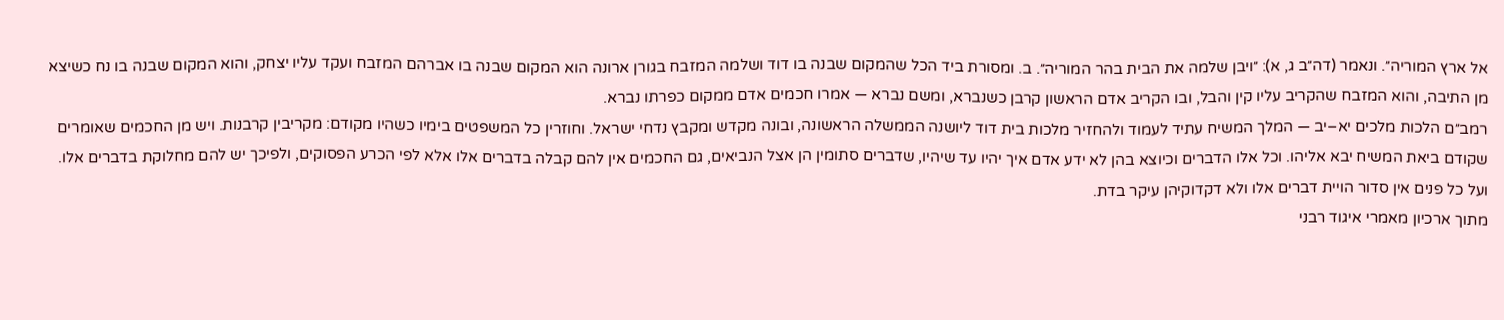אל ארץ המוריה״. ונאמר (דה״ב ג, א): ״ויבן שלמה את הבית בהר המוריה״. ב. ומסורת ביד הכל שהמקום שבנה בו דוד ושלמה המזבח בגורן ארונה הוא המקום שבנה בו אברהם המזבח ועקד עליו יצחק, והוא המקום שבנה בו נח כשיצא מן התיבה, והוא המזבח שהקריב עליו קין והבל, ובו הקריב אדם הראשון קרבן כשנברא, ומשם נברא — אמרו חכמים אדם ממקום כפרתו נברא.
רמב״ם הלכות מלכים יא–יב — המלך המשיח עתיד לעמוד ולהחזיר מלכות בית דוד ליושנה הממשלה הראשונה, ובונה מקדש ומקבץ נדחי ישראל. וחוזרין כל המשפטים בימיו כשהיו מקודם: מקריבין קרבנות. ויש מן החכמים שאומרים שקודם ביאת המשיח יבא אליהו. וכל אלו הדברים וכיוצא בהן לא ידע אדם איך יהיו עד שיהיו, שדברים סתומין הן אצל הנביאים, גם החכמים אין להם קבלה בדברים אלו אלא לפי הכרע הפסוקים, ולפיכך יש להם מחלוקת בדברים אלו. ועל כל פנים אין סדור הויית דברים אלו ולא דקדוקיהן עיקר בדת.
מתוך ארכיון מאמרי איגוד רבני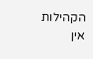הקהילות
אין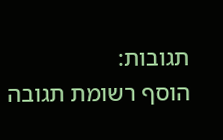תגובות:
הוסף רשומת תגובה